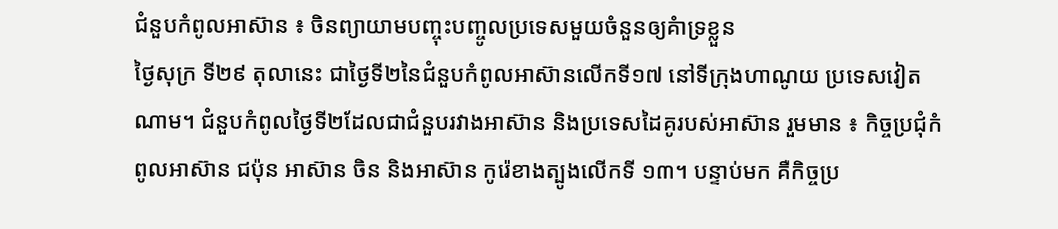ជំនួបកំពូលអាស៊ាន ៖ ចិនព្យាយាមបញ្ចុះបញ្ចូលប្រទេសមួយចំនួនឲ្យគំាទ្រខ្លួន
ថ្ងៃសុក្រ ទី២៩ តុលានេះ ជាថ្ងៃទី២នៃជំនួបកំពូលអាស៊ានលើកទី១៧ នៅទីក្រុងហាណូយ ប្រទេសវៀតណាម។ ជំនួបកំពូលថ្ងៃទី២ដែលជាជំនួបរវាងអាស៊ាន និងប្រទេសដៃគូរបស់អាស៊ាន រួមមាន ៖ កិច្ចប្រជុំកំពូលអាស៊ាន ជប៉ុន អាស៊ាន ចិន និងអាស៊ាន កូរ៉េខាងត្បូងលើកទី ១៣។ បន្ទាប់មក គឺកិច្ចប្រ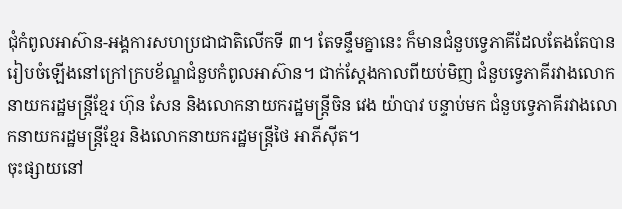ជុំកំពូលអាស៊ាន-អង្គការសហប្រជាជាតិលើកទី ៣។ តែទន្ទឹមគ្នានេះ ក៏មានជំនួបទ្វេភាគីដែលតែងតែបានរៀបចំឡើងនៅក្រៅក្របខ័ណ្ឌជំនួបកំពូលអាស៊ាន។ ជាក់ស្តែងកាលពីយប់មិញ ជំនួបទ្វេភាគីរវាងលោកនាយករដ្ឋមន្រ្តីខ្មែរ ហ៊ុន សែន និងលោកនាយករដ្ឋមន្រ្តីចិន វេង យ៉ាបាវ បន្ទាប់មក ជំនួបទ្វេភាគីរវាងលោកនាយករដ្ឋមន្ត្រីខ្មែរ និងលោកនាយករដ្ឋមន្រ្តីថៃ អាភីស៊ីត។
ចុះផ្សាយនៅ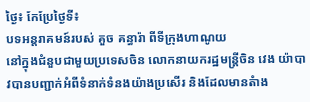ថ្ងៃ៖ កែប្រែថ្ងៃទី៖
បទអន្តរាគមន៍របស់ គួច គន្ធារ៉ា ពីទីក្រុងហាណូយ
នៅក្នុងជំនួបជាមួយប្រទេសចិន លោកនាយករដ្ឋមន្រ្តីចិន វេង យ៉ាបាវបានបញ្ជាក់អំពីទំនាក់ទំនងយ៉ាងប្រសើរ និងដែលមានតំាង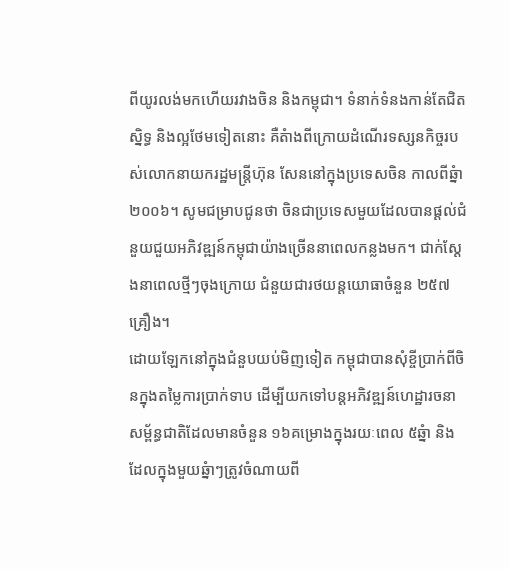ពីយូរលង់មកហើយរវាងចិន និងកម្ពុជា។ ទំនាក់ទំនងកាន់តែជិតស្និទ្ធ និងល្អថែមទៀតនោះ គឺតំាងពីក្រោយដំណើរទស្សនកិច្ចរបស់លោកនាយករដ្ឋមន្រ្តីហ៊ុន សែននៅក្នុងប្រទេសចិន កាលពីឆ្នំា ២០០៦។ សូមជម្រាបជូនថា ចិនជាប្រទេសមួយដែលបានផ្តល់ជំនួយជួយអភិវឌ្ឍន៍កម្ពុជាយ៉ាងច្រើននាពេលកន្លងមក។ ជាក់ស្តែងនាពេលថ្មីៗចុងក្រោយ ជំនួយជារថយន្តយោធាចំនួន ២៥៧គ្រឿង។
ដោយឡែកនៅក្នុងជំនួបយប់មិញទៀត កម្ពុជាបានសុំខ្ចីប្រាក់ពីចិនក្នុងតម្លៃការប្រាក់ទាប ដើម្បីយកទៅបន្តអភិវឌ្ឍន៍ហេដ្ឋារចនាសម្ព័ន្ធជាតិដែលមានចំនួន ១៦គម្រោងក្នុងរយៈពេល ៥ឆ្នំា និងដែលក្នុងមួយឆ្នំាៗត្រូវចំណាយពី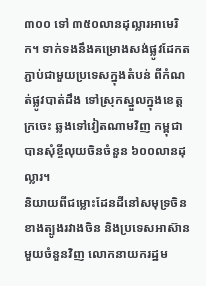៣០០ ទៅ ៣៥០លានដុល្លារអាមេរិក។ ទាក់ទងនឹងគម្រោងសង់ផ្លូវដែកតភ្ជាប់ជាមួយប្រទេសក្នុងតំបន់ ពីកំណត់ផ្លូវបាត់ដឹង ទៅស្រុកស្នួលក្នុងខេត្តក្រចេះ ឆ្លងទៅវៀតណាមវិញ កម្ពុជាបានសុំខ្ចីលុយចិនចំនួន ៦០០លានដុល្លារ។
និយាយពីជម្លោះដែនដីនៅសមុទ្រចិនខាងត្បូងរវាងចិន និងប្រទេសអាស៊ានមួយចំនួនវិញ លោកនាយករដ្ឋម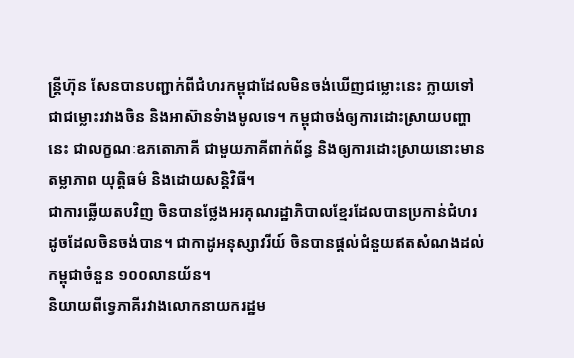ន្រ្តីហ៊ុន សែនបានបញ្ជាក់ពីជំហរកម្ពុជាដែលមិនចង់ឃើញជម្លោះនេះ ក្លាយទៅជាជម្លោះរវាងចិន និងអាស៊ានទំាងមូលទេ។ កម្ពុជាចង់ឲ្យការដោះស្រាយបញ្ហានេះ ជាលក្ខណៈឧភតោភាគី ជាមួយភាគីពាក់ព័ន្ធ និងឲ្យការដោះស្រាយនោះមានតម្លាភាព យុត្តិធម៌ និងដោយសន្តិវិធី។
ជាការឆ្លើយតបវិញ ចិនបានថ្លែងអរគុណរដ្ឋាភិបាលខ្មែរដែលបានប្រកាន់ជំហរដូចដែលចិនចង់បាន។ ជាកាដូអនុស្សាវរីយ៍ ចិនបានផ្តល់ជំនួយឥតសំណងដល់កម្ពុជាចំនួន ១០០លានយ័ន។
និយាយពីទ្វេភាគីរវាងលោកនាយករដ្ឋម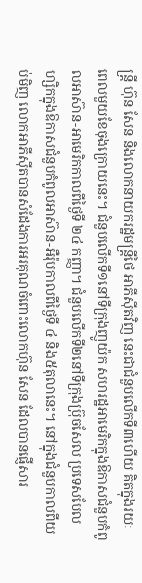ន្រ្តី ហ៊ុន សែន និងលោកនាយករដ្ឋមន្រ្តីថៃ អាភីស៊ីតវិញ នេះជាជំនួបលើកទី៣ហើយ គិតក្នុងរយៈពេលមួយខែចុងក្រោយនេះ។ ជំនួបលើកទី១នៅទីក្រុងញូយ៉ក សហរដ្ឋអាមេរិកក្នុងឱកាសជំនួបកំពូលអាស៊ាន-អាមេរិកកាលពីថ្ងៃទី ២៤ កញ្ញា។ ជំនួបលើកទី២នៅទីក្រុងប្រ៊ុចសែល ប្រទេសបែលហ្សិកក្នុងឱកាសជំនួបកំពូលអាស៊ាន-អឺរ៉ុបកាលពីថ្ងៃទី ៤ និង៥តុលានេះ។ នៅក្នុងជំនួបកាលពីយប់មិញ លោកអាភីស៊ីតបានសំដែងការអរគុណចំពោះលោកហ៊ុន សែន ដែលបានផ្ញើសារ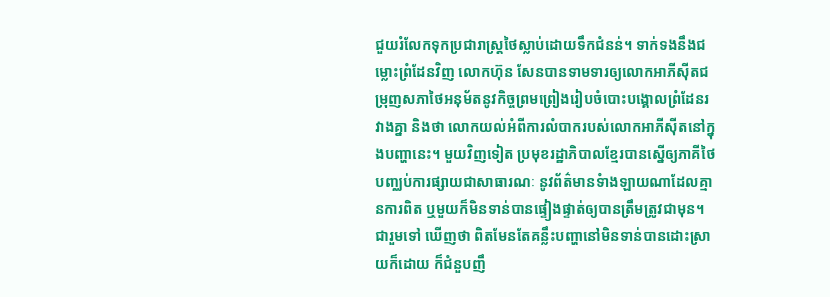ជួយរំលែកទុកប្រជារាស្រ្តថៃស្លាប់ដោយទឹកជំនន់។ ទាក់ទងនឹងជម្លោះព្រំដែនវិញ លោកហ៊ុន សែនបានទាមទារឲ្យលោកអាភីស៊ីតជម្រុញសភាថៃអនុម័តនូវកិច្ចព្រមព្រៀងរៀបចំបោះបង្គោលព្រំដែនរវាងគ្នា និងថា លោកយល់អំពីការលំបាករបស់លោកអាភីស៊ីតនៅក្នុងបញ្ហានេះ។ មួយវិញទៀត ប្រមុខរដ្ឋាភិបាលខ្មែរបានស្នើឲ្យភាគីថៃបញ្ឈប់ការផ្សាយជាសាធារណៈ នូវព័ត៌មានទំាងឡាយណាដែលគ្មានការពិត ឬមួយក៏មិនទាន់បានផ្ទៀងផ្ទាត់ឲ្យបានត្រឹមត្រូវជាមុន។
ជារួមទៅ ឃើញថា ពិតមែនតែគន្លឹះបញ្ហានៅមិនទាន់បានដោះស្រាយក៏ដោយ ក៏ជំនួបញឹ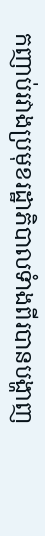កញាប់រវាងប្រមុខរដ្ឋាភិបាលទំាងពីរបានបង្ហាញ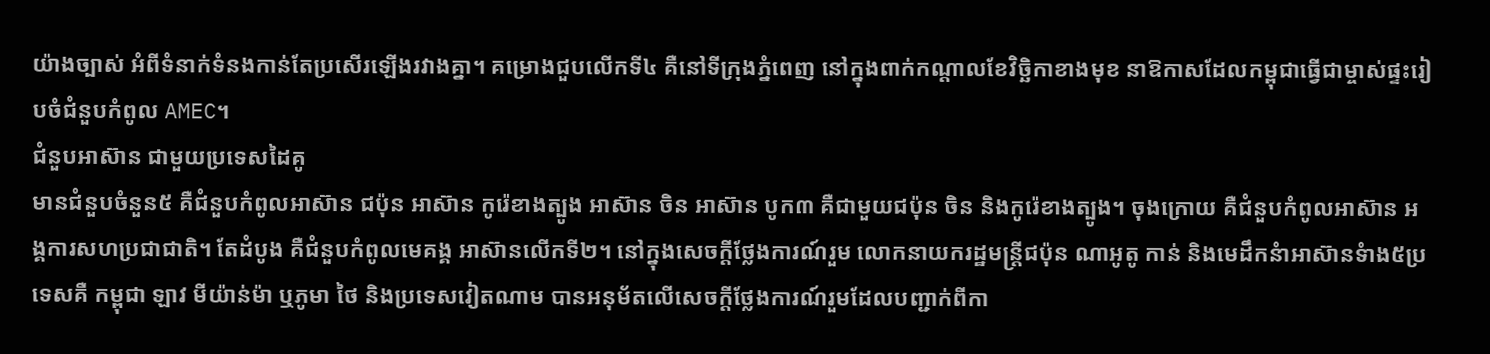យ៉ាងច្បាស់ អំពីទំនាក់ទំនងកាន់តែប្រសើរឡើងរវាងគ្នា។ គម្រោងជួបលើកទី៤ គឺនៅទីក្រុងភ្នំពេញ នៅក្នុងពាក់កណ្តាលខែវិច្ឆិកាខាងមុខ នាឱកាសដែលកម្ពុជាធ្វើជាម្ចាស់ផ្ទះរៀបចំជំនួបកំពូល AMEC។
ជំនួបអាស៊ាន ជាមួយប្រទេសដៃគូ
មានជំនួបចំនួន៥ គឺជំនួបកំពូលអាស៊ាន ជប៉ុន អាស៊ាន កូរ៉េខាងត្បូង អាស៊ាន ចិន អាស៊ាន បូក៣ គឺជាមួយជប៉ុន ចិន និងកូរ៉េខាងត្បូង។ ចុងក្រោយ គឺជំនួបកំពូលអាស៊ាន អង្គការសហប្រជាជាតិ។ តែដំបូង គឺជំនួបកំពូលមេគង្គ អាស៊ានលើកទី២។ នៅក្នុងសេចក្តីថ្លែងការណ៍រួម លោកនាយករដ្ឋមន្រ្តីជប៉ុន ណាអូតូ កាន់ និងមេដឹកនំាអាស៊ានទំាង៥ប្រទេសគឺ កម្ពុជា ឡាវ មីយ៉ាន់ម៉ា ឬភូមា ថៃ និងប្រទេសវៀតណាម បានអនុម័តលើសេចក្តីថ្លែងការណ៍រួមដែលបញ្ជាក់ពីកា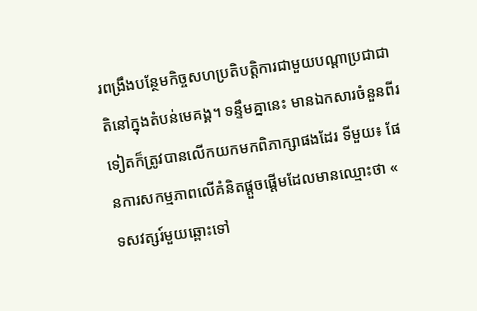រពង្រឹងបន្ថែមកិច្ចសហប្រតិបត្តិការជាមួយបណ្តាប្រជាជាតិនៅក្នុងតំបន់មេគង្គ។ ទន្ទឹមគ្នានេះ មានឯកសារចំនួនពីរទៀតក៏ត្រូវបានលើកយកមកពិភាក្សាផងដែរ ទីមួយ៖ ផែនការសកម្មភាពលើគំនិតផ្តួចផ្តើមដែលមានឈ្មោះថា « ទសវត្សរ៍មួយឆ្ពោះទៅ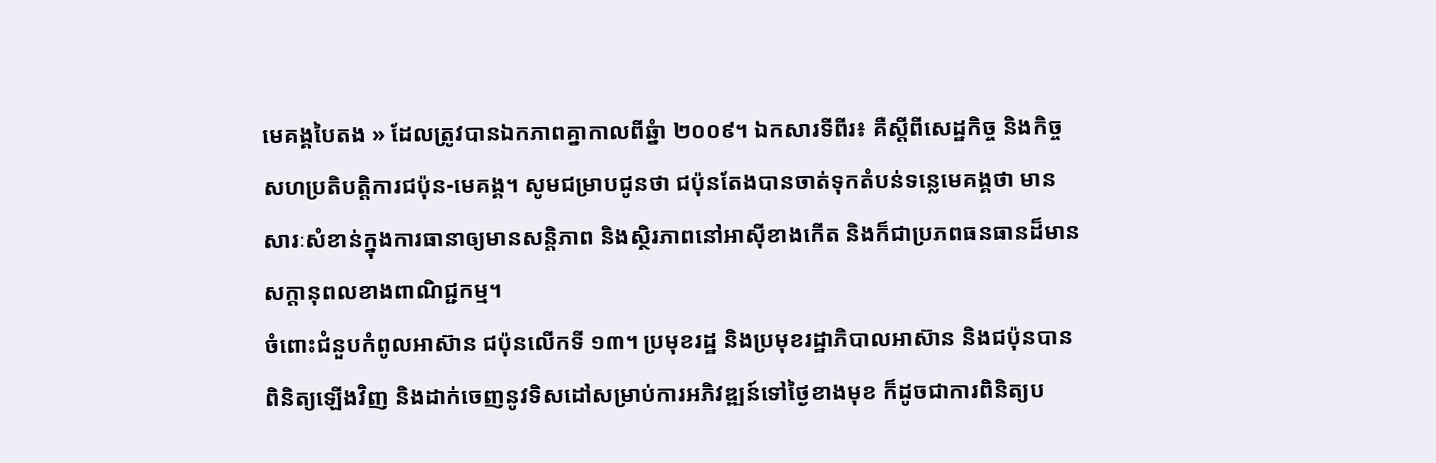មេគង្គបៃតង » ដែលត្រូវបានឯកភាពគ្នាកាលពីឆ្នំា ២០០៩។ ឯកសារទីពីរ៖ គឺស្តីពីសេដ្ឋកិច្ច និងកិច្ចសហប្រតិបត្តិការជប៉ុន-មេគង្គ។ សូមជម្រាបជូនថា ជប៉ុនតែងបានចាត់ទុកតំបន់ទន្លេមេគង្គថា មានសារៈសំខាន់ក្នុងការធានាឲ្យមានសន្តិភាព និងស្ថិរភាពនៅអាស៊ីខាងកើត និងក៏ជាប្រភពធនធានដ៏មានសក្តានុពលខាងពាណិជ្ជកម្ម។
ចំពោះជំនួបកំពូលអាស៊ាន ជប៉ុនលើកទី ១៣។ ប្រមុខរដ្ឋ និងប្រមុខរដ្ឋាភិបាលអាស៊ាន និងជប៉ុនបានពិនិត្យឡើងវិញ និងដាក់ចេញនូវទិសដៅសម្រាប់ការអភិវឌ្ឍន៍ទៅថ្ងៃខាងមុខ ក៏ដូចជាការពិនិត្យប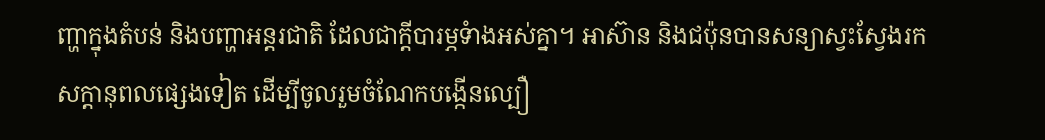ញ្ហាក្នុងតំបន់ និងបញ្ហាអន្តរជាតិ ដែលជាក្តីបារម្ភទំាងអស់គ្នា។ អាស៊ាន និងជប៉ុនបានសន្យាស្វះស្វែងរកសក្តានុពលផ្សេងទៀត ដើម្បីចូលរួមចំណែកបង្កើនល្បឿ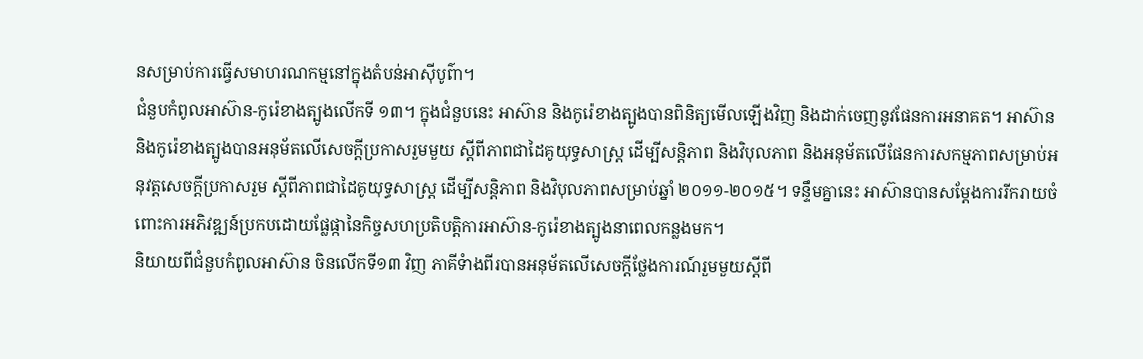នសម្រាប់ការធ្វើសមាហរណកម្មនៅក្នុងតំបន់អាស៊ីបូព៌ា។
ជំនួបកំពូលអាស៊ាន-កូរ៉េខាងត្បូងលើកទី ១៣។ ក្នុងជំនួបនេះ អាស៊ាន និងកូរ៉េខាងត្បូងបានពិនិត្យមើលឡើងវិញ និងដាក់ចេញនូវផែនការអនាគត។ អាស៊ាន និងកូរ៉េខាងត្បូងបានអនុម័តលើសេចក្តីប្រកាសរួមមួយ ស្តីពីភាពជាដៃគូយុទ្ធសាស្រ្ត ដើម្បីសន្តិភាព និងវិបុលភាព និងអនុម័តលើផែនការសកម្មភាពសម្រាប់អនុវត្តសេចក្តីប្រកាសរួម ស្តីពីភាពជាដៃគូយុទ្ធសាស្រ្ត ដើម្បីសន្តិភាព និងវិបុលភាពសម្រាប់ឆ្នាំ ២០១១-២០១៥។ ទន្ទឹមគ្នានេះ អាស៊ានបានសម្តែងការរីករាយចំពោះការអភិវឌ្ឍន៍ប្រកបដោយផ្លែផ្កានៃកិច្ចសហប្រតិបត្តិការអាស៊ាន-កូរ៉េខាងត្បូងនាពេលកន្លងមក។
និយាយពីជំនួបកំពូលអាស៊ាន ចិនលើកទី១៣ វិញ ភាគីទំាងពីរបានអនុម័តលើសេចក្តីថ្លែងការណ៍រួមមួយស្តីពី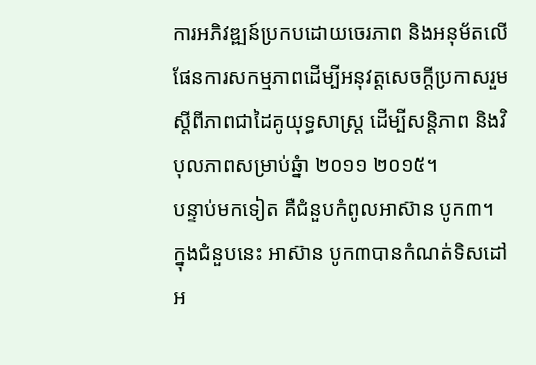ការអភិវឌ្ឍន៍ប្រកបដោយចេរភាព និងអនុម័តលើផែនការសកម្មភាពដើម្បីអនុវត្តសេចក្តីប្រកាសរួមស្តីពីភាពជាដៃគូយុទ្ធសាស្រ្ត ដើម្បីសន្តិភាព និងវិបុលភាពសម្រាប់ឆ្នំា ២០១១ ២០១៥។
បន្ទាប់មកទៀត គឺជំនួបកំពូលអាស៊ាន បូក៣។ ក្នុងជំនួបនេះ អាស៊ាន បូក៣បានកំណត់ទិសដៅអ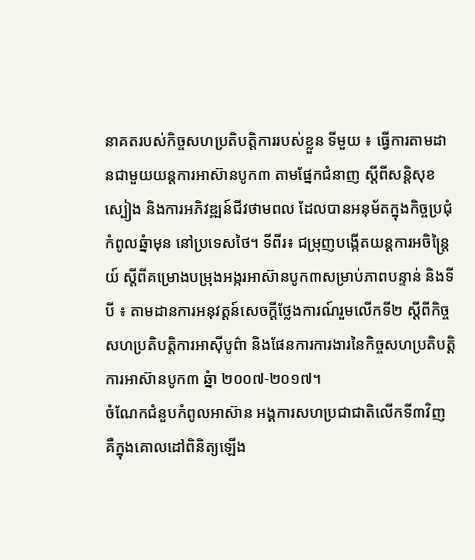នាគតរបស់កិច្ចសហប្រតិបត្តិការរបស់ខ្លួន ទីមួយ ៖ ធ្វើការតាមដានជាមួយយន្តការអាស៊ានបូក៣ តាមផ្នែកជំនាញ ស្តីពីសន្តិសុខស្បៀង និងការអភិវឌ្ឍន៍ជីវថាមពល ដែលបានអនុម័តក្នុងកិច្ចប្រជុំកំពូលឆ្នំាមុន នៅប្រទេសថៃ។ ទីពីរ៖ ជម្រុញបង្កើតយន្តការអចិន្រ្តៃយ៍ ស្តីពីគម្រោងបម្រុងអង្ករអាស៊ានបូក៣សម្រាប់ភាពបន្ទាន់ និងទីបី ៖ តាមដានការអនុវត្តន៍សេចក្តីថ្លែងការណ៍រួមលើកទី២ ស្តីពីកិច្ចសហប្រតិបត្តិការអាស៊ីបូព៌ា និងផែនការការងារនៃកិច្ចសហប្រតិបត្តិការអាស៊ានបូក៣ ឆ្នំា ២០០៧-២០១៧។
ចំណែកជំនួបកំពូលអាស៊ាន អង្គការសហប្រជាជាតិលើកទី៣វិញ គឺក្នុងគោលដៅពិនិត្យឡើង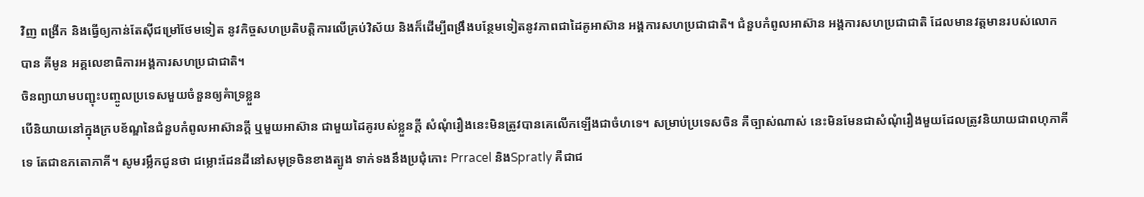វិញ ពង្រីក និងធ្វើឲ្យកាន់តែស៊ីជម្រៅថែមទៀត នូវកិច្ចសហប្រតិបត្តិការលើគ្រប់វិស័យ និងក៏ដើម្បីពង្រឹងបន្ថែមទៀតនូវភាពជាដៃគូអាស៊ាន អង្គការសហប្រជាជាតិ។ ជំនួបកំពូលអាស៊ាន អង្គការសហប្រជាជាតិ ដែលមានវត្តមានរបស់លោក បាន គីមូន អគ្គលេខាធិការអង្គការសហប្រជាជាតិ។
ចិនព្យាយាមបញ្ជុះបញ្ចូលប្រទេសមួយចំនួនឲ្យគំាទ្រខ្លួន
បើនិយាយនៅក្នុងក្របខ័ណ្ឌនៃជំនួបកំពូលអាស៊ានក្តី ឬមួយអាស៊ាន ជាមួយដៃគូរបស់ខ្លួនក្តី សំណុំរឿងនេះមិនត្រូវបានគេលើកឡើងជាចំហទេ។ សម្រាប់ប្រទេសចិន គឺច្បាស់ណាស់ នេះមិនមែនជាសំណុំរឿងមួយដែលត្រូវនិយាយជាពហុភាគីទេ តែជាឧភតោភាគី។ សូមរម្លឹកជូនថា ជម្លោះដែនដីនៅសមុទ្រចិនខាងត្បូង ទាក់ទងនឹងប្រជុំកោះ Prracel និងSpratly គឺជាជ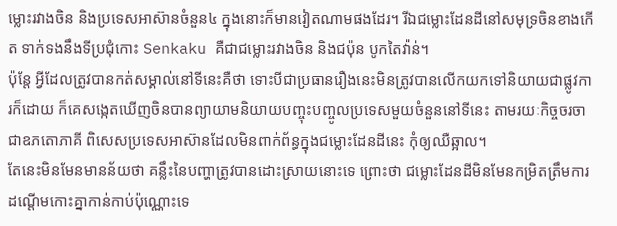ម្លោះរវាងចិន និងប្រទេសអាស៊ានចំនួន៤ ក្នុងនោះក៏មានវៀតណាមផងដែរ។ រីឯជម្លោះដែនដីនៅសមុទ្រចិនខាងកើត ទាក់ទងនឹងទីប្រជុំកោះ Senkaku គឺជាជម្លោះរវាងចិន និងជប៉ុន បូកតៃវ៉ាន់។
ប៉ុន្តែ អ្វីដែលត្រូវបានកត់សម្គាល់នៅទីនេះគឺថា ទោះបីជាប្រធានរឿងនេះមិនត្រូវបានលើកយកទៅនិយាយជាផ្លូវការក៏ដោយ ក៏គេសង្កេតឃើញចិនបានព្យាយាមនិយាយបញ្ចុះបញ្ចូលប្រទេសមួយចំនួននៅទីនេះ តាមរយៈកិច្ចចរចាជាឧភតោភាគី ពិសេសប្រទេសអាស៊ានដែលមិនពាក់ព័ន្ធក្នុងជម្លោះដែនដីនេះ កុំឲ្យឈឺឆ្អាល។
តែនេះមិនមែនមានន័យថា គន្លឹះនៃបញ្ហាត្រូវបានដោះស្រាយនោះទេ ព្រោះថា ជម្លោះដែនដីមិនមែនកម្រិតត្រឹមការដណ្តើមកោះគ្នាកាន់កាប់ប៉ុណ្ណោះទេ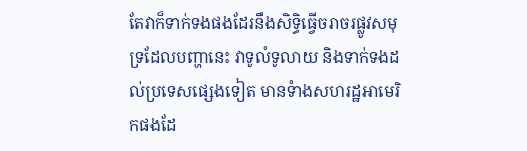តែវាក៏ទាក់ទងផងដែរនឹងសិទ្ធិធ្វើចរាចរផ្លូវសមុទ្រដែលបញ្ហានេះ វាទូលំទូលាយ និងទាក់ទងដល់ប្រទេសផ្សេងទៀត មានទំាងសហរដ្ឋអាមេរិកផងដែ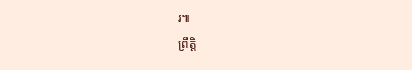រ៕
ព្រឹត្តិ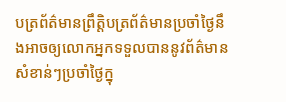បត្រព័ត៌មានព្រឹត្តិបត្រព័ត៌មានប្រចាំថ្ងៃនឹងអាចឲ្យលោកអ្នកទទួលបាននូវព័ត៌មានសំខាន់ៗប្រចាំថ្ងៃក្នុ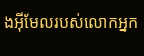ងអ៊ីមែលរបស់លោកអ្នក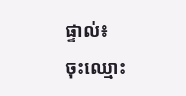ផ្ទាល់៖
ចុះឈ្មោះ